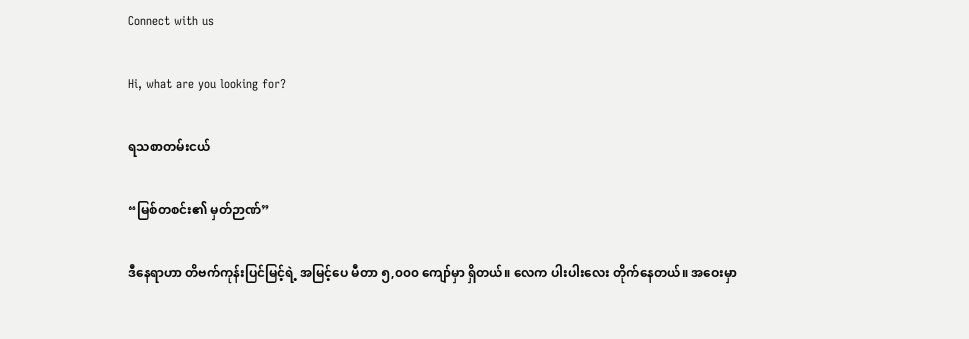Connect with us

Hi, what are you looking for?

ရသစာတမ်းငယ်

“မြစ်တစင်း၏ မှတ်ဉာဏ်”

ဒီနေရာဟာ တိဗက်ကုန်းပြင်မြင့်ရဲ့ အမြင့်ပေ မီတာ ၅,၀၀၀ ကျော်မှာ ရှိတယ်။ လေက ပါးပါးလေး တိုက်နေတယ်။ အဝေးမှာ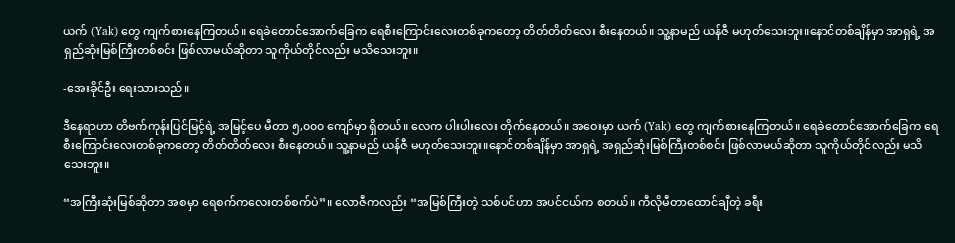ယက် (Yak) တွေ ကျက်စားနေကြတယ်။ ရေခဲတောင်အောက်ခြေက ရေစီးကြောင်းလေးတစ်ခုကတော့ တိတ်တိတ်လေး စီးနေတယ်။ သူ့နာမည် ယန်ဇီ မဟုတ်သေးဘူး။နောင်တစ်ချိန်မှာ အာရှရဲ့ အရှည်ဆုံးမြစ်ကြီးတစ်စင်း ဖြစ်လာမယ်ဆိုတာ သူကိုယ်တိုင်လည်း မသိသေးဘူး။

-အေးခိုင်ဦး ရေးသားသည်။

ဒီနေရာဟာ တိဗက်ကုန်းပြင်မြင့်ရဲ့ အမြင့်ပေ မီတာ ၅,၀၀၀ ကျော်မှာ ရှိတယ်။ လေက ပါးပါးလေး တိုက်နေတယ်။ အဝေးမှာ ယက် (Yak) တွေ ကျက်စားနေကြတယ်။ ရေခဲတောင်အောက်ခြေက ရေစီးကြောင်းလေးတစ်ခုကတော့ တိတ်တိတ်လေး စီးနေတယ်။ သူ့နာမည် ယန်ဇီ မဟုတ်သေးဘူး။နောင်တစ်ချိန်မှာ အာရှရဲ့ အရှည်ဆုံးမြစ်ကြီးတစ်စင်း ဖြစ်လာမယ်ဆိုတာ သူကိုယ်တိုင်လည်း မသိသေးဘူး။

“အကြီးဆုံးမြစ်ဆိုတာ အစမှာ ရေစက်ကလေးတစ်စက်ပဲ”။ လောဇီကလည်း “အမြစ်ကြီးတဲ့ သစ်ပင်ဟာ အပင်ငယ်က စတယ်။ ကီလိုမီတာထောင်ချီတဲ့ ခရီး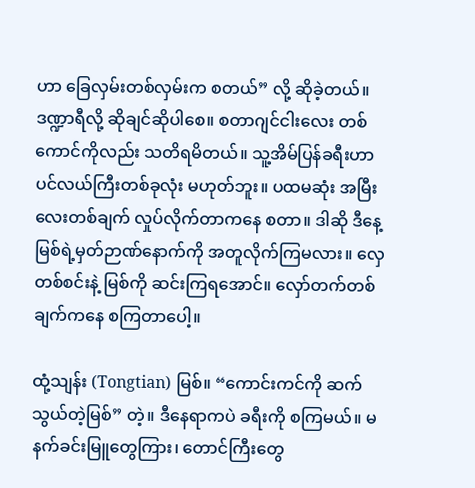ဟာ ခြေလှမ်းတစ်လှမ်းက စတယ်” လို့ ဆိုခဲ့တယ်။ ဒဏ္ဍာရီလို့ ဆိုချင်ဆိုပါစေ။ စတာဂျင်ငါးလေး တစ်ကောင်ကိုလည်း သတိရမိတယ်။ သူ့အိမ်ပြန်ခရီးဟာ ပင်လယ်ကြီးတစ်ခုလုံး မဟုတ်ဘူး။ ပထမဆုံး အမြီးလေးတစ်ချက် လှုပ်လိုက်တာကနေ စတာ။ ဒါဆို ဒီနေ့ မြစ်ရဲ့မှတ်ဉာဏ်နောက်ကို အတူလိုက်ကြမလား။ လှေတစ်စင်းနဲ့ မြစ်ကို ဆင်းကြရအောင်။ လှော်တက်တစ်ချက်ကနေ စကြတာ‌ပေါ့။

ထုံ့သျန်း (Tongtian) မြစ်။ “ကောင်းကင်ကို ဆက်သွယ်တဲ့မြစ်” တဲ့။ ဒီနေရာကပဲ ခရီးကို စကြမယ်။ မနက်ခင်းမြူတွေကြား၊ တောင်ကြီးတွေ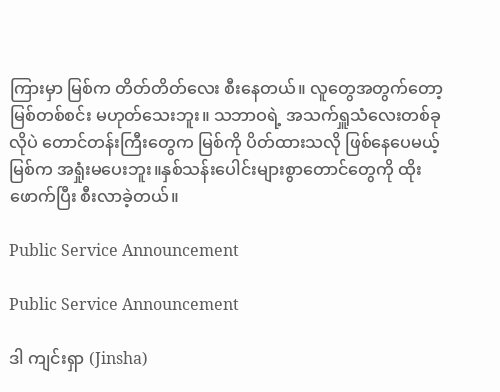ကြားမှာ မြစ်က တိတ်တိတ်လေး စီးနေတယ်။ လူတွေအတွက်တော့ မြစ်တစ်စင်း မဟုတ်သေးဘူး။ သဘာဝရဲ့ အသက်ရှူသံလေးတစ်ခုလိုပဲ တောင်တန်းကြီးတွေက မြစ်ကို ပိတ်ထားသလို ဖြစ်နေပေမယ့် မြစ်က အရှုံးမပေးဘူး။နှစ်သန်းပေါင်းများစွာတောင်တွေကို ထိုးဖောက်ပြီး စီးလာခဲ့တယ်။

Public Service Announcement

Public Service Announcement

ဒါ ကျင်းရှာ (Jinsha)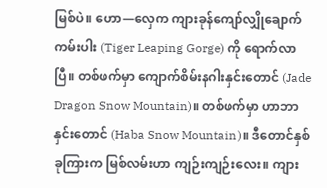မြစ်ပဲ။ ဟော—လှေက ကျားခုန်ကျော်လျှိုချောက်ကမ်းပါး (Tiger Leaping Gorge) ကို ရောက်လာပြီ။ တစ်ဖက်မှာ ကျောက်စိမ်းနဂါးနှင်းတောင် (Jade Dragon Snow Mountain)။ တစ်ဖက်မှာ ဟာဘာနှင်းတောင် (Haba Snow Mountain)။ ဒီတောင်နှစ်ခုကြားက မြစ်လမ်းဟာ ကျဉ်းကျဉ်းလေး။ ကျား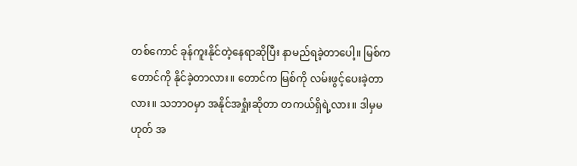တစ်ကောင် ခုန်ကူးနိုင်တဲ့နေရာဆိုပြီး နာမည်ရခဲ့တာပေါ့။ မြစ်က တောင်ကို နိုင်ခဲ့တာလား။ တောင်က မြစ်ကို လမ်းဖွင့်ပေးခဲ့တာလား။ သဘာဝမှာ အနိုင်အရှုံးဆိုတာ တကယ်ရှိရဲ့လား။ ဒါမှမဟုတ် အ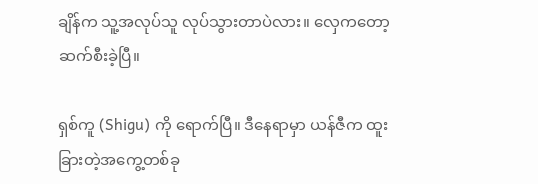ချိန်က သူ့အလုပ်သူ လုပ်သွားတာပဲလား။ လှေကတော့ ဆက်စီးခဲ့ပြီ။

ရှစ်ကူ (Shigu) ကို ရောက်ပြီ။ ဒီနေရာမှာ ယန်ဇီက ထူးခြားတဲ့အကွေ့တစ်ခု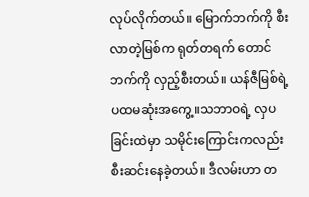လုပ်လိုက်တယ်။ မြောက်ဘက်ကို စီးလာတဲ့မြစ်က ရုတ်တရက် တောင်ဘက်ကို လှည့်စီးတယ်။ ယန်ဇီမြစ်ရဲ့ ပထမဆုံးအကွေ့။သဘာဝရဲ့ လှပခြင်းထဲမှာ သမိုင်းကြောင်းကလည်း စီးဆင်းနေခဲ့တယ်။ ဒီလမ်းဟာ တ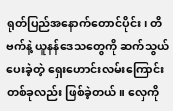ရုတ်ပြည်အနောက်တောင်ပိုင်း၊ တိဗက်နဲ့ ယူနန်ဒေသတွေကို ဆက်သွယ်ပေးခဲ့တဲ့ ရှေးဟောင်းလမ်းကြောင်းတစ်ခုလည်း ဖြစ်ခဲ့တယ်။ လှေကို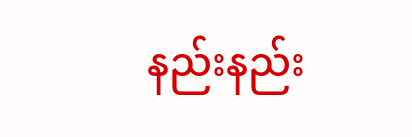နည်းနည်း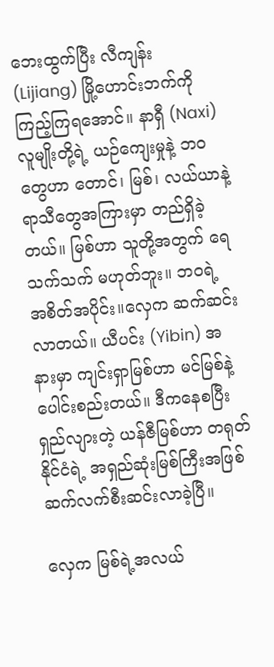ဘေးထွက်ပြီး လီကျန်း (Lijiang) မြို့ဟောင်းဘက်ကို ကြည့်ကြရအောင်။ နာရှီ (Naxi) လူမျိုးတို့ရဲ့ ယဉ်ကျေးမှုနဲ့ ဘဝတွေဟာ တောင်၊ မြစ်၊ လယ်ယာနဲ့ ရာသီတွေအကြားမှာ တည်ရှိခဲ့တယ်။ မြစ်ဟာ သူတို့အတွက် ရေသက်သက် မဟုတ်ဘူး။ ဘဝရဲ့ အစိတ်အပိုင်း။လှေက ဆက်ဆင်းလာတယ်။ ယီပင်း (Yibin) အနားမှာ ကျင်းရှာမြစ်ဟာ မင်မြစ်နဲ့ ပေါင်းစည်းတယ်။ ဒီကနေစပြီး ရှည်လျားတဲ့ ယန်ဇီမြစ်ဟာ တရုတ်နိုင်ငံရဲ့ အရှည်ဆုံးမြစ်ကြီးအဖြစ် ဆက်လက်စီးဆင်းလာခဲ့ပြီ။

လှေက မြစ်ရဲ့အလယ်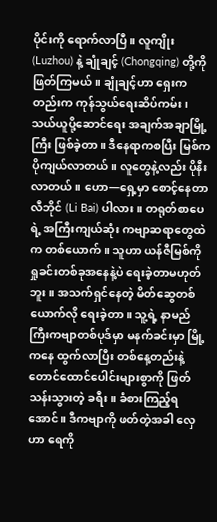ပိုင်းကို ရောက်လာပြီ။ လူကျိုး (Luzhou) နဲ့ ချုံချင့် (Chongqing) တို့ကို ဖြတ်ကြမယ်။ ချုံချင့်ဟာ ရှေးကတည်းက ကုန်သွယ်ရေးဆိပ်ကမ်း၊ သယ်ယူပို့ဆောင်ရေး အချက်အချာမြို့ကြီး ဖြစ်ခဲ့တာ။ ဒီနေရာကစပြီး မြစ်က ပိုကျယ်လာတယ်။ လူတွေနဲ့လည်း ပိုနီးလာတယ်။ ဟော—ရှေ့မှာ စောင့်နေတာ လီဘိုင် (Li Bai) ပါလား။ တရုတ်စာပေရဲ့ အကြီးကျယ်ဆုံး ကဗျာဆရာတွေထဲက တစ်ယောက်။ သူဟာ ယန်ဇီမြစ်ကို ရှုခင်းတစ်ခုအနေနဲ့ပဲ ရေးခဲ့တာမဟုတ်ဘူး။ အသက်ရှင်နေတဲ့ မိတ်ဆွေတစ်ယောက်လို ရေးခဲ့တာ။ သူ့ရဲ့ နာမည်ကြီးကဗျာတစ်ပုဒ်မှာ မနက်ခင်းမှာ မြို့ကနေ ထွက်လာပြီး တစ်နေ့တည်းနဲ့ တောင်ထောင်ပေါင်းများစွာကို ဖြတ်သန်းသွားတဲ့ ခရီး။ ခံစားကြည့်ရအောင်။ ဒီကဗျာကို ဖတ်တဲ့အခါ လှေဟာ ရေကို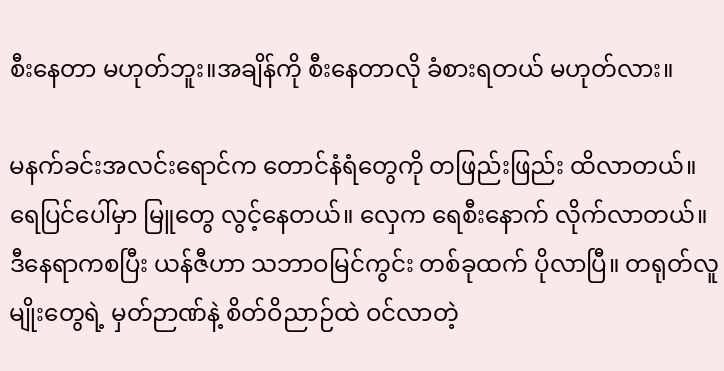စီးနေတာ မဟုတ်ဘူး။အချိန်ကို စီးနေတာလို ခံစားရတယ် မဟုတ်လား။

မနက်ခင်းအလင်းရောင်က တောင်နံရံတွေကို တဖြည်းဖြည်း ထိလာတယ်။ ရေပြင်ပေါ်မှာ မြူတွေ လွင့်နေတယ်။ လှေက ရေစီးနောက် လိုက်လာတယ်။ ဒီနေရာကစပြီး ယန်ဇီဟာ သဘာဝမြင်ကွင်း တစ်ခုထက် ပိုလာပြီ။ တရုတ်လူမျိုးတွေရဲ့ မှတ်ဉာဏ်နဲ့ စိတ်ဝိညာဉ်ထဲ ဝင်လာတဲ့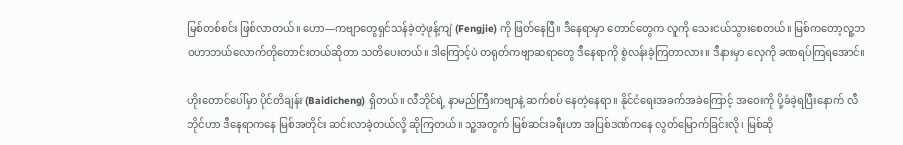မြစ်တစ်စင်း ဖြစ်လာတယ်။ ဟော—ကဗျာတွေရှင်သန်ခဲ့တဲ့ဖုန့်ကျဲ (Fengjie) ကို ဖြတ်နေပြီ။ ဒီနေရာမှာ တောင်တွေက လူကို သေးငယ်သွားစေတယ်။ မြစ်ကတော့လူ့ဘဝဟာဘယ်လောက်တိုတောင်းတယ်ဆိုတာ သတိပေးတယ်။ ဒါကြောင့်ပဲ တရုတ်ကဗျာဆရာတွေ ဒီနေရာကို စွဲလန်းခဲ့ကြတာလား။ ဒီနားမှာ လှေကို ခဏရပ်ကြရအောင်။

ဟိုးတောင်ပေါ်မှာ ပိုင်တိချန်း (Baidicheng) ရှိတယ်။ လီဘိုင်ရဲ့ နာမည်ကြီးကဗျာနဲ့ ဆက်စပ် နေတဲ့နေရာ။ နိုင်ငံရေးအခက်အခဲကြောင့် အဝေးကို ပို့ခံခဲ့ရပြီးနောက် လီဘိုင်ဟာ ဒီနေရာကနေ မြစ်အတိုင်း ဆင်းလာခဲ့တယ်လို့ ဆိုကြတယ်။ သူ့အတွက် မြစ်ဆင်းခရီးဟာ အပြစ်ဒဏ်ကနေ လွတ်မြောက်ခြင်းလို၊ မြစ်ဆို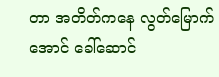တာ အတိတ်ကနေ လွတ်မြောက်အောင် ခေါ်ဆောင်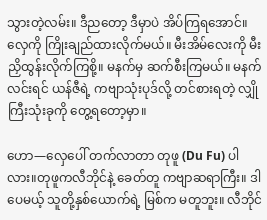သွားတဲ့လမ်း။ ဒီညတော့ ဒီမှာပဲ အိပ်ကြရအောင်။ လှေကို ကြိုးချည်ထားလိုက်မယ်။ မီးအိမ်လေးကို မီးညှိထွန်းလိုက်ကြစို့။ မနက်မှ ဆက်စီးကြမယ်။ မနက်လင်းရင် ယန်ဇီရဲ့ ကဗျာသုံးပုဒ်လို့ တင်စားရတဲ့ လျှိုကြီးသုံးခုကို တွေ့ရတော့မှာ။

ဟော—လှေပေါ် တက်လာတာ တုဖူ (Du Fu) ပါလား။တုဖူကလီဘိုင်နဲ့ ခေတ်တူ ကဗျာဆရာကြီး။ ဒါပေမယ့် သူတို့နှစ်ယောက်ရဲ့ မြစ်က မတူဘူး။ လီဘိုင်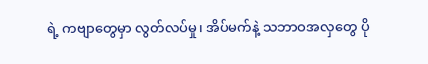ရဲ့ ကဗျာတွေမှာ လွတ်လပ်မှု၊ အိပ်မက်နဲ့ သဘာဝအလှတွေ ပို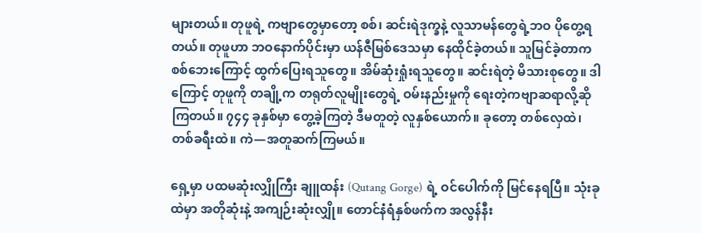များတယ်။ တုဖူရဲ့ ကဗျာတွေမှာတော့ စစ်၊ ဆင်းရဲဒုက္ခနဲ့ လူသာမန်တွေရဲ့ဘဝ ပိုတွေ့ရတယ်။ တုဖူဟာ ဘဝနောက်ပိုင်းမှာ ယန်ဇီမြစ်ဒေသမှာ နေထိုင်ခဲ့တယ်။ သူမြင်ခဲ့တာက စစ်ဘေးကြောင့် ထွက်ပြေးရသူတွေ။ အိမ်ဆုံးရှုံးရသူတွေ။ ဆင်းရဲတဲ့ မိသားစုတွေ။ ဒါကြောင့် တုဖူကို တချို့က တရုတ်လူမျိုးတွေရဲ့ ဝမ်းနည်းမှုကို ရေးတဲ့ကဗျာဆရာလို့ဆိုကြတယ်။ ၇၄၄ ခုနှစ်မှာ တွေ့ခဲ့ကြတဲ့ ဒီမတူတဲ့ လူနှစ်ယောက်။ ခုတော့ တစ်လှေထဲ၊ တစ်ခရီးထဲ။ ကဲ—အတူဆက်ကြမယ်။

ရှေ့မှာ ပထမဆုံးလျှိုကြီး ချူထန်း (Qutang Gorge) ရဲ့ ဝင်ပေါက်ကို မြင်နေရပြီ။ သုံးခုထဲမှာ အတိုဆုံးနဲ့ အကျဉ်းဆုံးလျှို။ တောင်နံရံနှစ်ဖက်က အလွန်နီး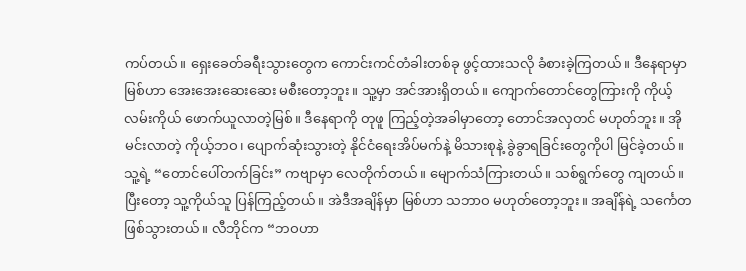ကပ်တယ်။ ရှေးခေတ်ခရီးသွားတွေက ကောင်းကင်တံခါးတစ်ခု ဖွင့်ထားသလို ခံစားခဲ့ကြတယ်။ ဒီနေရာမှာ မြစ်ဟာ အေးအေးဆေးဆေး မစီးတော့ဘူး။ သူ့မှာ အင်အားရှိတယ်။ ကျောက်တောင်တွေကြားကို ကိုယ့်လမ်းကိုယ် ဖောက်ယူလာတဲ့မြစ်။ ဒီနေရာကို တုဖူ ကြည့်တဲ့အခါမှာတော့ တောင်အလှတင် မဟုတ်ဘူး။ အိုမင်းလာတဲ့ ကိုယ့်ဘဝ၊ ပျောက်ဆုံးသွားတဲ့ နိုင်ငံရေးအိပ်မက်နဲ့ မိသားစုနဲ့ ခွဲခွာရခြင်းတွေကိုပါ မြင်ခဲ့တယ်။ သူ့ရဲ့ “တောင်ပေါ်တက်ခြင်း” ကဗျာမှာ လေတိုက်တယ်။ မျောက်သံကြားတယ်။ သစ်ရွက်တွေ ကျတယ်။ ပြီးတော့ သူ့ကိုယ်သူ ပြန်ကြည့်တယ်။ အဲဒီအချိန်မှာ မြစ်ဟာ သဘာဝ မဟုတ်တော့ဘူး။ အချိန်ရဲ့ သင်္ကေတ ဖြစ်သွားတယ်။ လီဘိုင်က “ဘဝဟာ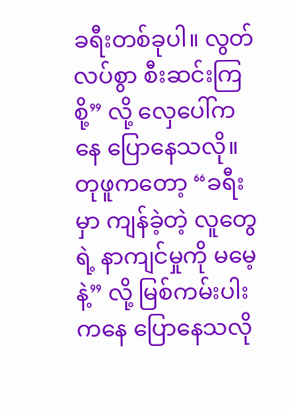ခရီးတစ်ခုပါ။ လွတ်လပ်စွာ စီးဆင်းကြစို့” လို့ လှေပေါ်ကနေ ပြောနေသလို။ တုဖူကတော့ “ခရီးမှာ ကျန်ခဲ့တဲ့ လူတွေရဲ့ နာကျင်မှုကို မမေ့နဲ့” လို့ မြစ်ကမ်းပါးကနေ ပြောနေသလို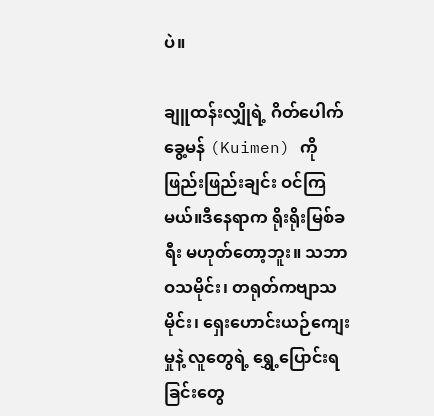ပဲ။

ချူထန်းလျှိုရဲ့ ဂိတ်ပေါက် ခွေ့မန် (Kuimen) ကို ဖြည်းဖြည်းချင်း ဝင်ကြမယ်။ဒီနေရာက ရိုးရိုးမြစ်ခရီး မဟုတ်တော့ဘူး။ သဘာဝသမိုင်း၊ တရုတ်ကဗျာသမိုင်း၊ ရှေးဟောင်းယဉ်ကျေးမှုနဲ့ လူတွေရဲ့ ရွှေ့ပြောင်းရခြင်းတွေ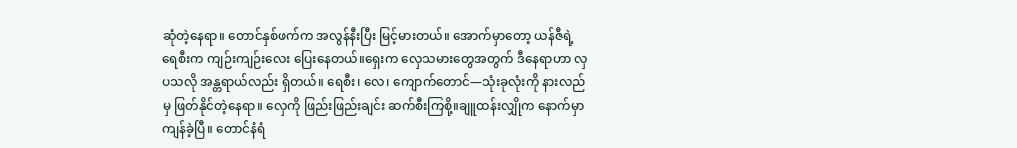ဆုံတဲ့နေရာ။ တောင်နှစ်ဖက်က အလွန်နီးပြီး မြင့်မားတယ်။ အောက်မှာတော့ ယန်ဇီရဲ့ ရေစီးက ကျဉ်းကျဉ်းလေး ပြေးနေတယ်။ရှေးက လှေသမားတွေအတွက် ဒီနေရာဟာ လှပသလို အန္တရာယ်လည်း ရှိတယ်။ ရေစီး၊ လေ၊ ကျောက်တောင်—သုံးခုလုံးကို နားလည်မှ ဖြတ်နိုင်တဲ့နေရာ။ လှေကို ဖြည်းဖြည်းချင်း ဆက်စီးကြစို့။ချူထန်းလျှိုက နောက်မှာ ကျန်ခဲ့ပြီ။ တောင်နံရံ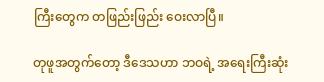ကြီးတွေက တဖြည်းဖြည်း ဝေးလာပြီ။

တုဖူအတွက်တော့ ဒီဒေသဟာ ဘဝရဲ့ အရေးကြီးဆုံး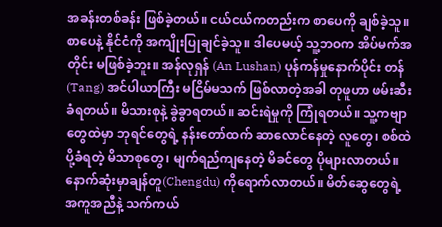အခန်းတစ်ခန်း ဖြစ်ခဲ့တယ်။ ငယ်ငယ်ကတည်းက စာပေကို ချစ်ခဲ့သူ။ စာပေနဲ့ နိုင်ငံကို အကျိုးပြုချင်ခဲ့သူ။ ဒါပေမယ့် သူ့ဘဝက အိပ်မက်အတိုင်း မဖြစ်ခဲ့ဘူး။ အန်လုရှန် (An Lushan) ပုန်ကန်မှုနောက်ပိုင်း တန် (Tang) အင်ပါယာကြီး မငြိမ်မသက် ဖြစ်လာတဲ့အခါ တုဖူဟာ ဖမ်းဆီးခံရတယ်။ မိသားစုနဲ့ ခွဲခွာရတယ်။ ဆင်းရဲမှုကို ကြုံရတယ်။ သူ့ကဗျာတွေထဲမှာ ဘုရင်တွေရဲ့ နန်းတော်ထက် ဆာလောင်နေတဲ့ လူတွေ၊ စစ်ထဲပို့ခံရတဲ့ မိသာစုတွေ၊ မျက်ရည်ကျနေတဲ့ မိခင်တွေ ပိုများလာတယ်။နောက်ဆုံးမှာချန်တူ(Chengdu) ကိုရောက်လာတယ်။ မိတ်ဆွေတွေရဲ့ အကူအညီနဲ့ သက်ကယ်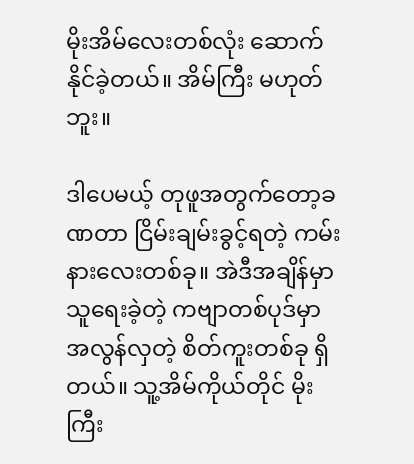မိုးအိမ်လေးတစ်လုံး ဆောက်နိုင်ခဲ့တယ်။ အိမ်ကြီး မဟုတ်ဘူး။

ဒါပေမယ့် တုဖူအတွက်တော့ခဏတာ ငြိမ်းချမ်းခွင့်ရတဲ့ ကမ်းနားလေးတစ်ခု။ အဲဒီအချိန်မှာ သူရေးခဲ့တဲ့ ကဗျာတစ်ပုဒ်မှာ အလွန်လှတဲ့ စိတ်ကူးတစ်ခု ရှိတယ်။ သူ့အိမ်ကိုယ်တိုင် မိုးကြီး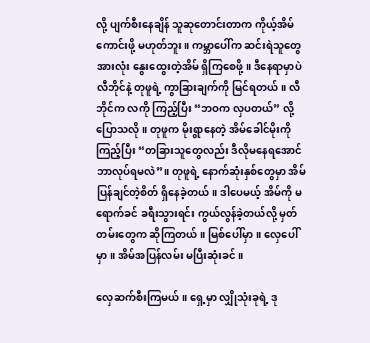လို့ ပျက်စီးနေချိန် သူဆုတောင်းတာက ကိုယ့်အိမ်ကောင်းဖို့ မဟုတ်ဘူး။ ကမ္ဘာပေါ်က ဆင်းရဲသူတွေ အားလုံး နွေးထွေးတဲ့အိမ် ရှိကြစေဖို့။ ဒီနေရာမှာပဲ လီဘိုင်နဲ့ တုဖူရဲ့ ကွာခြားချက်ကို မြင်ရတယ်။ လီဘိုင်က လကို ကြည့်ပြီး “ဘဝက လှပတယ်” လို့ ပြောသလို။ တုဖူက မိုးရွာနေတဲ့ အိမ်ခေါင်မိုးကို ကြည့်ပြီး “တခြားသူတွေလည်း ဒီလိုမနေရအောင် ဘာလုပ်ရမလဲ”။ တုဖူရဲ့ နောက်ဆုံးနှစ်တွေမှာ အိမ်ပြန်ချင်တဲ့စိတ် ရှိနေခဲ့တယ်။ ဒါပေမယ့် အိမ်ကို မရောက်ခင် ခရီးသွားရင်း ကွယ်လွန်ခဲ့တယ်လို့ မှတ်တမ်းတွေက ဆိုကြတယ်။ မြစ်ပေါ်မှာ။ လှေပေါ်မှာ။ အိမ်အပြန်လမ်း မပြီးဆုံးခင်။

လှေဆက်စီးကြမယ်။ ရှေ့မှာ လျှိုသုံးခုရဲ့ ဒု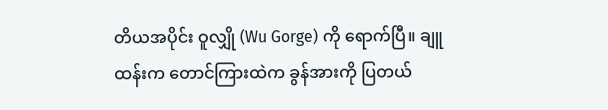တိယအပိုင်း ဝူလျှို (Wu Gorge) ကို ရောက်ပြီ။ ချူထန်းက တောင်ကြားထဲက ခွန်အားကို ပြတယ်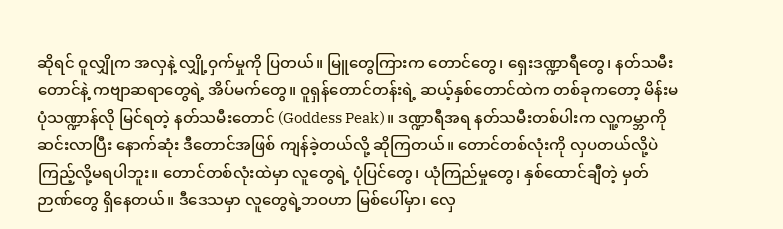ဆိုရင် ဝူလျှိုက အလှနဲ့ လျှို့ဝှက်မှုကို ပြတယ်။ မြူတွေကြားက တောင်တွေ၊ ရှေးဒဏ္ဍာရီတွေ၊ နတ်သမီးတောင်နဲ့ ကဗျာဆရာတွေရဲ့ အိပ်မက်တွေ။ ဝူရှန်တောင်တန်းရဲ့ ဆယ့်နှစ်တောင်ထဲက တစ်ခုကတော့ မိန်းမပုံသဏ္ဍာန်လို မြင်ရတဲ့ နတ်သမီးတောင် (Goddess Peak)။ ဒဏ္ဍာရီအရ နတ်သမီးတစ်ပါးက လူ့ကမ္ဘာကို ဆင်းလာပြီး နောက်ဆုံး ဒီတောင်အဖြစ် ကျန်ခဲ့တယ်လို့ ဆိုကြတယ်။ တောင်တစ်လုံးကို လှပတယ်လို့ပဲ ကြည့်လို့မရပါဘူး။ တောင်တစ်လုံးထဲမှာ လူတွေရဲ့ ပုံပြင်တွေ၊ ယုံကြည်မှုတွေ၊ နှစ်ထောင်ချီတဲ့ မှတ်ဉာဏ်တွေ ရှိနေတယ်။ ဒီဒေသမှာ လူတွေရဲ့ဘဝဟာ မြစ်ပေါ်မှာ၊ လှေ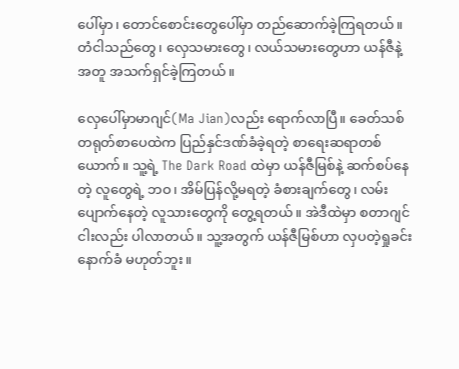ပေါ်မှာ၊ တောင်စောင်းတွေပေါ်မှာ တည်ဆောက်ခဲ့ကြရတယ်။ တံငါသည်တွေ၊ လှေသမားတွေ၊ လယ်သမားတွေဟာ ယန်ဇီနဲ့အတူ အသက်ရှင်ခဲ့ကြတယ်။

လှေပေါ်မှာမာဂျင်(Ma Jian)လည်း ရောက်လာပြီ။ ခေတ်သစ်တရုတ်စာပေထဲက ပြည်နှင်ဒဏ်ခံခဲ့ရတဲ့ စာရေးဆရာတစ်ယောက်။ သူ့ရဲ့ The Dark Road ထဲမှာ ယန်ဇီမြစ်နဲ့ ဆက်စပ်နေတဲ့ လူတွေရဲ့ ဘဝ၊ အိမ်ပြန်လို့မရတဲ့ ခံစားချက်တွေ၊ လမ်းပျောက်နေတဲ့ လူသားတွေကို တွေ့ရတယ်။ အဲဒီထဲမှာ စတာဂျင်ငါးလည်း ပါလာတယ်။ သူ့အတွက် ယန်ဇီမြစ်ဟာ လှပတဲ့ရှုခင်းနောက်ခံ မဟုတ်ဘူး။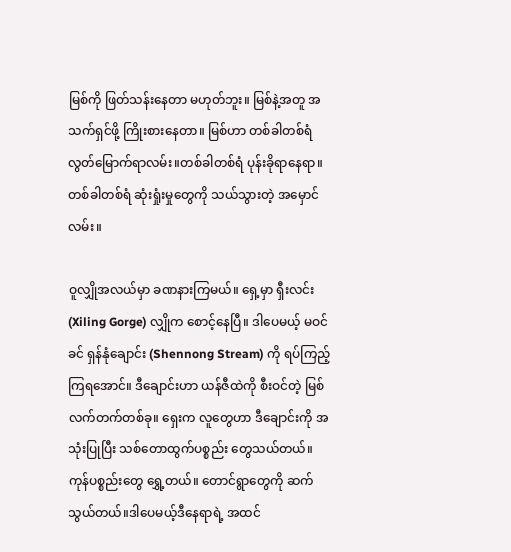မြစ်ကို ဖြတ်သန်းနေတာ မဟုတ်ဘူး။ မြစ်နဲ့အတူ အသက်ရှင်ဖို့ ကြိုးစားနေတာ။ မြစ်ဟာ တစ်ခါတစ်ရံ လွတ်မြောက်ရာလမ်း။တစ်ခါတစ်ရံ ပုန်းခိုရာနေရာ။ တစ်ခါတစ်ရံ ဆုံးရှုံးမှုတွေကို သယ်သွားတဲ့ အမှောင်လမ်း။

ဝူလျှိုအလယ်မှာ ခဏနားကြမယ်။ ရှေ့မှာ ရှီးလင်း (Xiling Gorge) လျှိုက စောင့်နေပြီ။ ဒါပေမယ့် မဝင်ခင် ရှန်နုံချောင်း (Shennong Stream) ကို ရပ်ကြည့်ကြရအောင်။ ဒီချောင်းဟာ ယန်ဇီထဲကို စီးဝင်တဲ့ မြစ်လက်တက်တစ်ခု။ ရှေးက လူတွေဟာ ဒီချောင်းကို အသုံးပြုပြီး သစ်တောထွက်ပစ္စည်း တွေသယ်တယ်။ ကုန်ပစ္စည်းတွေ ရွှေ့တယ်။ တောင်ရွာတွေကို ဆက်သွယ်တယ်။ဒါပေမယ့်ဒီနေရာရဲ့ အထင်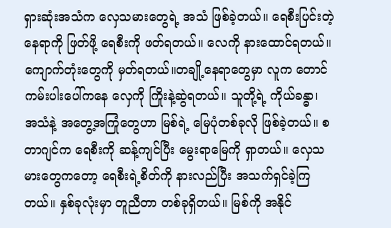ရှားဆုံးအသံက လှေသမားတွေရဲ့ အသံ ဖြစ်ခဲ့တယ်။ ရေစီးပြင်းတဲ့နေရာကို ဖြတ်ဖို့ ရေစီးကို ဖတ်ရတယ်။ လေကို နားထောင်ရတယ်။ ကျောက်တုံးတွေကို မှတ်ရတယ်။တချို့နေရာတွေမှာ လူက တောင်ကမ်းပါးပေါ်ကနေ လှေကို ကြိုးနဲ့ဆွဲရတယ်။ သူတို့ရဲ့ ကိုယ်ခန္ဓာ၊ အသံနဲ့ အတွေ့အကြုံတွေဟာ မြစ်ရဲ့ မြေပုံတစ်ခုလို ဖြစ်ခဲ့တယ်။ စတာဂျင်က ရေစီးကို ဆန့်ကျင်ပြီး မွေးရာမြေကို ရှာတယ်။ လှေသမားတွေကတော့ ရေစီးရဲ့စိတ်ကို နားလည်ပြီး အသက်ရှင်ခဲ့ကြတယ်။ နှစ်ခုလုံးမှာ တူညီတာ တစ်ခုရှိတယ်။ မြစ်ကို အနိုင်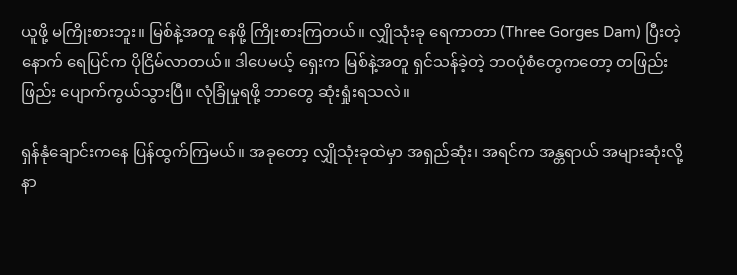ယူဖို့ မကြိုးစားဘူး။ မြစ်နဲ့အတူ နေဖို့ ကြိုးစားကြတယ်။ လျှိုသုံးခု ရေကာတာ (Three Gorges Dam) ပြီးတဲ့နောက် ရေပြင်က ပိုငြိမ်လာတယ်။ ဒါပေမယ့် ရှေးက မြစ်နဲ့အတူ ရှင်သန်ခဲ့တဲ့ ဘဝပုံစံတွေကတော့ တဖြည်းဖြည်း ပျောက်ကွယ်သွားပြီ။ လုံခြုံမှုရဖို့ ဘာတွေ ဆုံးရှုံးရသလဲ။

ရှန်နုံချောင်းကနေ ပြန်ထွက်ကြမယ်။ အခုတော့ လျှိုသုံးခုထဲမှာ အရှည်ဆုံး၊ အရင်က အန္တရာယ် အများဆုံးလို့ နာ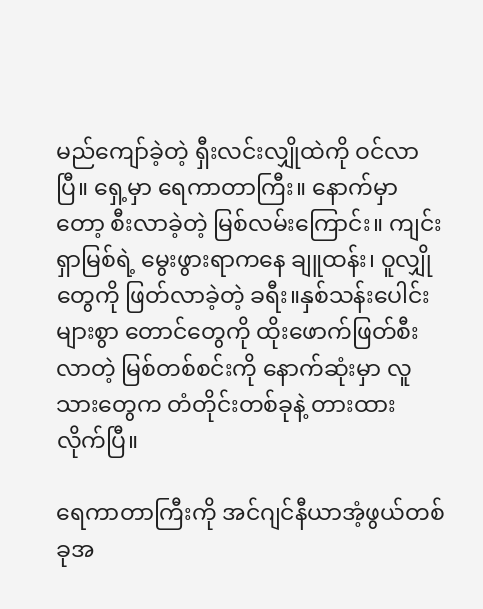မည်ကျော်ခဲ့တဲ့ ရှီးလင်းလျှိုထဲကို ဝင်လာပြီ။ ရှေ့မှာ ရေကာတာကြီး။ နောက်မှာတော့ စီးလာခဲ့တဲ့ မြစ်လမ်းကြောင်း။ ကျင်းရှာမြစ်ရဲ့ မွေးဖွားရာကနေ ချူထန်း၊ ဝူလျှိုတွေကို ဖြတ်လာခဲ့တဲ့ ခရီး။နှစ်သန်းပေါင်းများစွာ တောင်တွေကို ထိုးဖောက်ဖြတ်စီးလာတဲ့ မြစ်တစ်စင်းကို နောက်ဆုံးမှာ လူသားတွေက တံတိုင်းတစ်ခုနဲ့ တားထားလိုက်ပြီ။

ရေကာတာကြီးကို အင်ဂျင်နီယာအံ့ဖွယ်တစ်ခုအ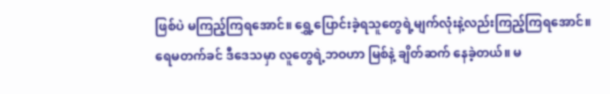ဖြစ်ပဲ မကြည့်ကြရအောင်။ ရွှေ့ပြောင်းခဲ့ရသူတွေရဲ့မျက်လုံးနဲ့လည်းကြည့်ကြရအောင်။ ရေမတက်ခင် ဒီဒေသမှာ လူတွေရဲ့ဘဝဟာ မြစ်နဲ့ ချိတ်ဆက် နေခဲ့တယ်။ မ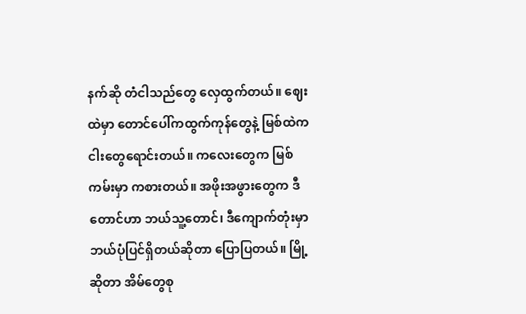နက်ဆို တံငါသည်တွေ လှေထွက်တယ်။ ဈေးထဲမှာ တောင်ပေါ်ကထွက်ကုန်တွေနဲ့ မြစ်ထဲကငါးတွေရောင်းတယ်။ ကလေးတွေက မြစ်ကမ်းမှာ ကစားတယ်။ အဖိုးအဖွားတွေက ဒီတောင်ဟာ ဘယ်သူ့တောင်၊ ဒီကျောက်တုံးမှာ ဘယ်ပုံပြင်ရှိတယ်ဆိုတာ ပြောပြတယ်။ မြို့ဆိုတာ အိမ်တွေစု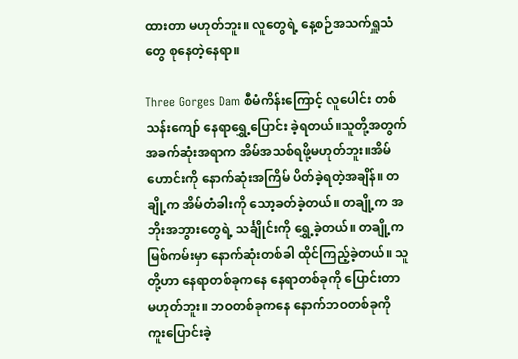ထားတာ မဟုတ်ဘူး။ လူတွေရဲ့ နေ့စဉ်အသက်ရှူသံတွေ စုနေတဲ့နေရာ။

Three Gorges Dam စီမံကိန်းကြောင့် လူပေါင်း တစ်သန်းကျော် နေရာရွှေ့ပြောင်း ခဲ့ရတယ်။သူတို့အတွက် အခက်ဆုံးအရာက အိမ်အသစ်ရဖို့မဟုတ်ဘူး။အိမ်ဟောင်းကို နောက်ဆုံးအကြိမ် ပိတ်ခဲ့ရတဲ့အချိန်။ တချို့က အိမ်တံခါးကို သော့ခတ်ခဲ့တယ်။ တချို့က အဘိုးအဘွားတွေရဲ့ သင်္ချိုင်းကို ရွှေ့ခဲ့တယ်။ တချို့က မြစ်ကမ်းမှာ နောက်ဆုံးတစ်ခါ ထိုင်ကြည့်ခဲ့တယ်။ သူတို့ဟာ နေရာတစ်ခုကနေ နေရာတစ်ခုကို ပြောင်းတာ မဟုတ်ဘူး။ ဘဝတစ်ခုကနေ နောက်ဘဝတစ်ခုကို ကူးပြောင်းခဲ့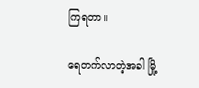ကြရတာ။

ရေတက်လာတဲ့အခါ မြို့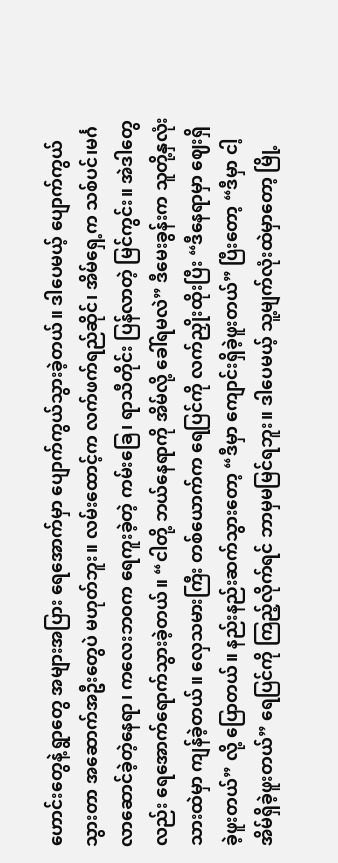ဟောင်းတွေနဲ့ ရွာတွေ အများအပြား ရေအောက်မှာ ပျောက်ကွယ်သွားခဲ့တယ်။ ဒါပေမယ့် ပျောက်ကွယ်သွားတာ အဆောက်အဦးတွေပဲ မဟုတ်ဘူး။ လမ်းထောင့်က လက်ဖက်ရည်ဆိုင်၊ အိမ်ရှေ့က သစ်ပင်၊မင်္ဂလာဆောင်ခဲ့တဲ့နေရာ၊ ကလေးဘဝက ရေကူးခဲ့တဲ့ ကမ်းခြေ၊ ရာသီတိုင်း ပြန်လာတဲ့ မြင်ကွင်း။ အဲဒါတွေလည်း ရေအောက်ရောက်သွားခဲ့တယ်။ “ငါတို့ ဘယ်နေရာကို အိမ်လို့ ခေါ်ရမလဲ” ဒီမေးခွန်းက သူတို့နှလုံးသားထဲမှာ ကျန်ခဲ့တယ်။ လှေသမားကြီး တစ်ယောက်က ရေပြင်ကို လက်ညှိုးထိုးပြီး “ဒီနေရာမှာ ဈေးရှိခဲ့ဖူးတယ်” လို့ ပြောတယ်။ နည်းနည်းဆက်သွားတော့ “ဒီမှာ ကျောင်းရှိခဲ့ဖူးတယ်” ပြီးတော့ “ဒီမှာ ငါ့အိမ်ရှိခဲ့ဖူးတယ်” ရေပြင်ကို ကြည့်လိုက်ရင် ဘာမှမမြင်ရဘူး။ ဒါပေမယ့် သူ့မျက်လုံးထဲမှာတော့ မြို့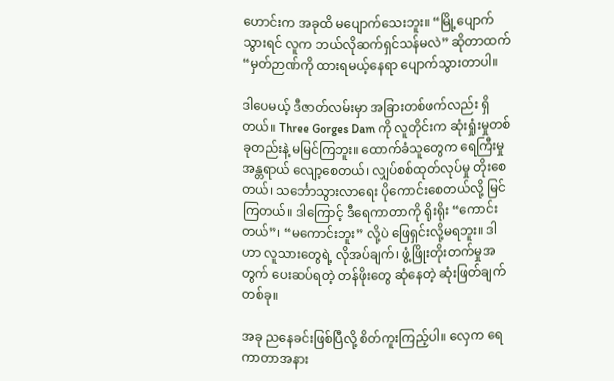ဟောင်းက အခုထိ မပျောက်သေးဘူး။ “မြို့ပျောက်သွားရင် လူက ဘယ်လိုဆက်ရှင်သန်မလဲ” ဆိုတာထက် “မှတ်ဉာဏ်ကို ထားရမယ့်နေရာ ပျောက်သွားတာပါ။

ဒါပေမယ့် ဒီဇာတ်လမ်းမှာ အခြားတစ်ဖက်လည်း ရှိတယ်။ Three Gorges Dam ကို လူတိုင်းက ဆုံးရှုံးမှုတစ်ခုတည်းနဲ့ မမြင်ကြဘူး။ ထောက်ခံသူတွေက ရေကြီးမှုအန္တရာယ် လျော့စေတယ်၊ လျှပ်စစ်ထုတ်လုပ်မှု တိုးစေတယ်၊ သင်္ဘောသွားလာရေး ပိုကောင်းစေတယ်လို့ မြင်ကြတယ်။ ဒါကြောင့် ဒီရေကာတာကို ရိုးရိုး “ကောင်းတယ်”၊ “မကောင်းဘူး” လို့ပဲ ဖြေရှင်းလို့မရဘူး။ ဒါဟာ လူသားတွေရဲ့ လိုအပ်ချက်၊ ဖွံ့ဖြိုးတိုးတက်မှုအတွက် ပေးဆပ်ရတဲ့ တန်ဖိုးတွေ ဆုံနေတဲ့ ဆုံးဖြတ်ချက်တစ်ခု။

အခု ညနေခင်းဖြစ်ပြီလို့ စိတ်ကူးကြည့်ပါ။ လှေက ရေကာတာအနား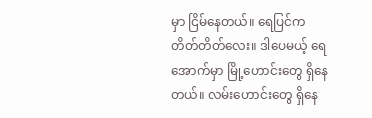မှာ ငြိမ်နေတယ်။ ရေပြင်က တိတ်တိတ်လေး။ ဒါပေမယ့် ရေအောက်မှာ မြို့ဟောင်းတွေ ရှိနေတယ်။ လမ်းဟောင်းတွေ ရှိနေ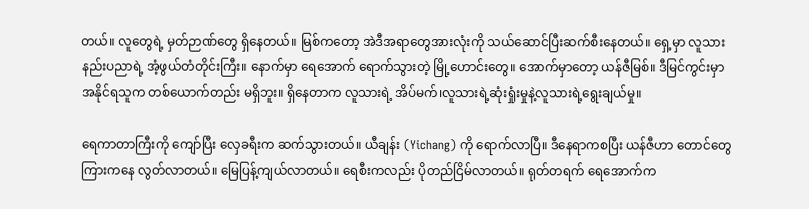တယ်။ လူတွေရဲ့ မှတ်ဉာဏ်တွေ ရှိနေတယ်။ မြစ်ကတော့ အဲဒီအရာတွေအားလုံးကို သယ်ဆောင်ပြီးဆက်စီးနေတယ်။ ရှေ့မှာ လူသားနည်းပညာရဲ့ အံ့ဖွယ်တံတိုင်းကြီး။ နောက်မှာ ရေအောက် ရောက်သွားတဲ့ မြို့ဟောင်းတွေ။ အောက်မှာတော့ ယန်ဇီမြစ်။ ဒီမြင်ကွင်းမှာ အနိုင်ရသူက တစ်ယောက်တည်း မရှိဘူး။ ရှိနေတာက လူသားရဲ့ အိပ်မက်၊လူသားရဲ့ဆုံးရှုံးမှုနဲ့လူသားရဲ့ရွေးချယ်မှု။

ရေကာတာကြီးကို ကျော်ပြီး လှေခရီးက ဆက်သွားတယ်။ ယီချန်း (Yichang) ကို ရောက်လာပြီ။ ဒီနေရာကစပြီး ယန်ဇီဟာ တောင်တွေကြားကနေ လွတ်လာတယ်။ မြေပြန့်ကျယ်လာတယ်။ ရေစီးကလည်း ပိုတည်ငြိမ်လာတယ်။ ရုတ်တရက် ရေအောက်က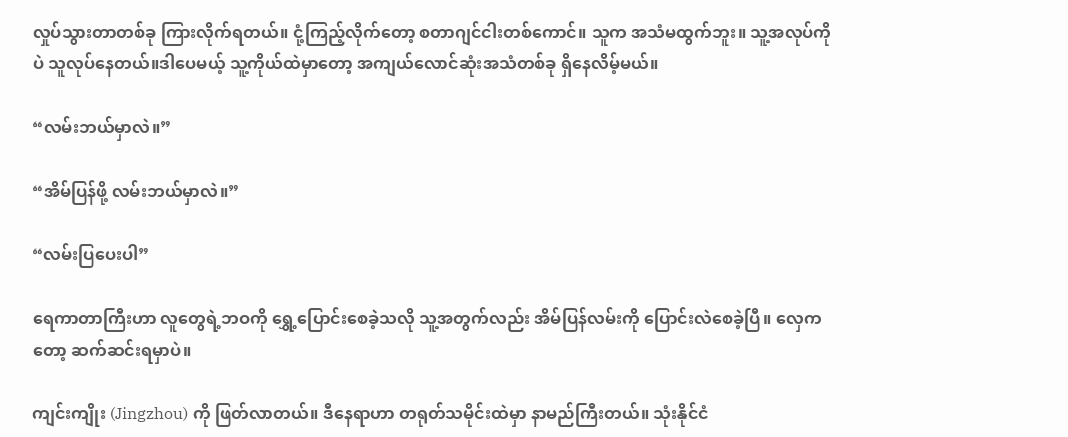လှုပ်သွားတာတစ်ခု ကြားလိုက်ရတယ်။ ငုံ့ကြည့်လိုက်တော့ စတာဂျင်ငါးတစ်ကောင်။ သူက အသံမထွက်ဘူး။ သူ့အလုပ်ကိုပဲ သူလုပ်နေတယ်။ဒါပေမယ့် သူ့ကိုယ်ထဲမှာတော့ အကျယ်လောင်ဆုံးအသံတစ်ခု ရှိနေလိမ့်မယ်။

“လမ်းဘယ်မှာလဲ။”

“အိမ်ပြန်ဖို့ လမ်းဘယ်မှာလဲ။”

“လမ်းပြပေးပါ”

ရေကာတာကြီးဟာ လူတွေရဲ့ဘဝကို ရွှေ့ပြောင်းစေခဲ့သလို သူ့အတွက်လည်း အိမ်ပြန်လမ်းကို ပြောင်းလဲစေခဲ့ပြီ။ လှေကတော့ ဆက်ဆင်းရမှာပဲ။

ကျင်းကျိုး (Jingzhou) ကို ဖြတ်လာတယ်။ ဒီနေရာဟာ တရုတ်သမိုင်းထဲမှာ နာမည်ကြီးတယ်။ သုံးနိုင်ငံ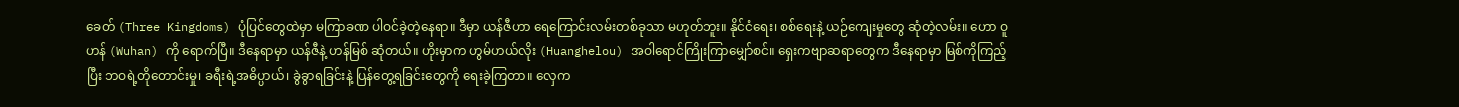ခေတ် (Three Kingdoms) ပုံပြင်တွေထဲမှာ မကြာခဏ ပါဝင်ခဲ့တဲ့နေရာ။ ဒီမှာ ယန်ဇီဟာ ရေကြောင်းလမ်းတစ်ခုသာ မဟုတ်ဘူး။ နိုင်ငံရေး၊ စစ်ရေးနဲ့ ယဉ်ကျေးမှုတွေ ဆုံတဲ့လမ်း။ ဟော ဝူဟန် (Wuhan) ကို ရောက်ပြီ။ ဒီနေရာမှာ ယန်ဇီနဲ့ ဟန်မြစ် ဆုံတယ်။ ဟိုးမှာက ဟွမ်ဟယ်လိုး (Huanghelou) အဝါရောင်ကြိုးကြာမျှော်စင်။ ရှေးကဗျာဆရာတွေက ဒီနေရာမှာ မြစ်ကိုကြည့်ပြီး ဘဝရဲ့တိုတောင်းမှု၊ ခရီးရဲ့အဓိပ္ပာယ်၊ ခွဲခွာရခြင်းနဲ့ ပြန်တွေ့ရခြင်းတွေကို ရေးခဲ့ကြတာ။ လှေက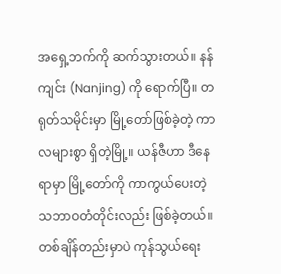အရှေ့ဘက်ကို ဆက်သွားတယ်။ နန်ကျင်း (Nanjing) ကို ရောက်ပြီ။ တရုတ်သမိုင်းမှာ မြို့တော်ဖြစ်ခဲ့တဲ့ ကာလများစွာ ရှိတဲ့မြို့။ ယန်ဇီဟာ ဒီနေရာမှာ မြို့တော်ကို ကာကွယ်ပေးတဲ့ သဘာဝတံတိုင်းလည်း ဖြစ်ခဲ့တယ်။ တစ်ချိန်တည်းမှာပဲ ကုန်သွယ်ရေး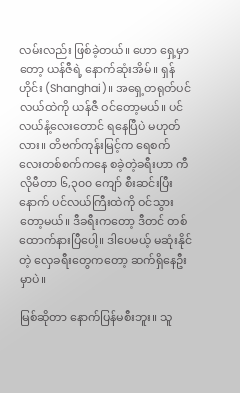လမ်းလည်း ဖြစ်ခဲ့တယ်။ ဟော ရှေ့မှာတော့ ယန်ဇီရဲ့ နောက်ဆုံးအိမ်။ ရှန်ဟိုင်း (Shanghai)။ အရှေ့တရုတ်ပင်လယ်ထဲကို ယန်ဇီ ဝင်တော့မယ်။ ပင်လယ်နံ့လေးတောင် ရနေပြီပဲ မဟုတ်လား။ တိဗက်ကုန်းမြင့်က ရေစက်လေးတစ်စက်ကနေ စခဲ့တဲ့ခရီးဟာ ကီလိုမီတာ ၆,၃၀၀ ကျော် စီးဆင်းပြီးနောက် ပင်လယ်ကြီးထဲကို ဝင်သွားတော့မယ်။ ဒီခရီးကတော့ ဒီတင် တစ်ထောက်နားပြီ‌ပေါ့။ ဒါပေမယ့် မဆုံးနိုင်တဲ့ လှေခရီးတွေကတော့ ဆက်ရှိနေဦးမှာပဲ။

မြစ်ဆိုတာ နောက်ပြန်မစီးဘူး။ သူ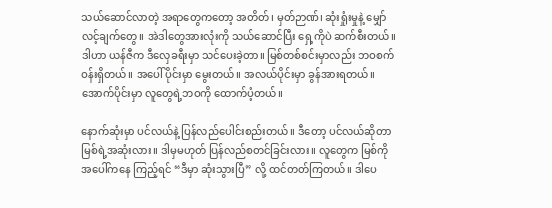သယ်ဆောင်လာတဲ့ အရာတွေကတော့ အတိတ်၊ မှတ်ဉာဏ်၊ ဆုံးရှုံးမှုနဲ့ မျှော်လင့်ချက်တွေ။ အဲဒါတွေအားလုံးကို သယ်ဆောင်ပြီး ရှေ့ကိုပဲ ဆက်စီးတယ်။ ဒါဟာ ယန်ဇီက ဒီလှေခရီးမှာ သင်ပေးခဲ့တာ။ မြစ်တစ်စင်းမှာလည်း ဘဝစက်ဝန်းရှိတယ်။ အပေါ်ပိုင်းမှာ မွေးတယ်။ အလယ်ပိုင်းမှာ ခွန်အားရတယ်။ အောက်ပိုင်းမှာ လူတွေရဲ့ဘဝကို ထောက်ပံ့တယ်။

နောက်ဆုံးမှာ ပင်လယ်နဲ့ ပြန်လည်ပေါင်းစည်းတယ်။ ဒီတော့ ပင်လယ်ဆိုတာ မြစ်ရဲ့အဆုံးလား။ ဒါမှမဟုတ် ပြန်လည်စတင်ခြင်းလား။ လူတွေက မြစ်ကို အပေါ်ကနေ ကြည့်ရင် “ဒီမှာ ဆုံးသွားပြီ” လို့ ထင်တတ်ကြတယ်။ ဒါပေ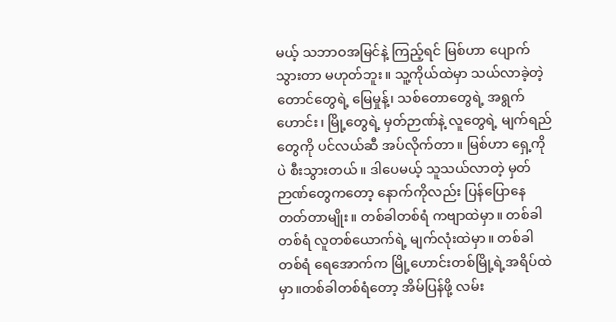မယ့် သဘာဝအမြင်နဲ့ ကြည့်ရင် မြစ်ဟာ ပျောက်သွားတာ မဟုတ်ဘူး။ သူ့ကိုယ်ထဲမှာ သယ်လာခဲ့တဲ့ တောင်တွေရဲ့ မြေမှုန့်၊ သစ်တောတွေရဲ့ အရွက်ဟောင်း၊ မြို့တွေရဲ့ မှတ်ဉာဏ်နဲ့ လူတွေရဲ့ မျက်ရည်တွေကို ပင်လယ်ဆီ အပ်လိုက်တာ။ မြစ်ဟာ ရှေ့ကိုပဲ စီးသွားတယ်။ ဒါပေမယ့် သူသယ်လာတဲ့ မှတ်ဉာဏ်တွေကတော့ နောက်ကိုလည်း ပြန်ပြောနေတတ်တာမျိုး။ တစ်ခါတစ်ရံ ကဗျာထဲမှာ။ တစ်ခါတစ်ရံ လူတစ်ယောက်ရဲ့ မျက်လုံးထဲမှာ။ တစ်ခါတစ်ရံ ရေအောက်က မြို့ဟောင်းတစ်မြို့ရဲ့အရိပ်ထဲမှာ။တစ်ခါတစ်ရံတော့ အိမ်ပြန်ဖို့ လမ်း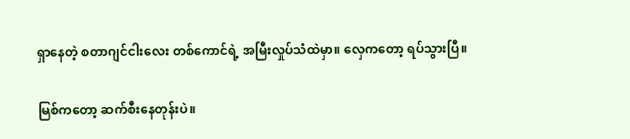ရှာနေတဲ့ စတာဂျင်ငါးလေး တစ်ကောင်ရဲ့ အမြီးလှုပ်သံထဲမှာ။ လှေကတော့ ရပ်သွားပြီ။

မြစ်ကတော့ ဆက်စီးနေတုန်းပဲ။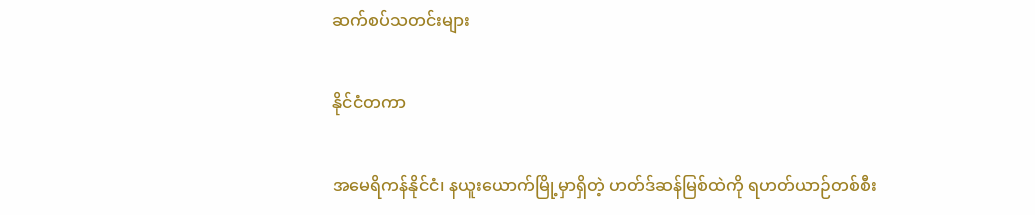ဆက်စပ်သတင်းများ

နိုင်ငံတကာ

အမေရိကန်နိုင်ငံ၊ နယူးယောက်မြို့မှာရှိတဲ့ ဟတ်ဒ်ဆန်မြစ်ထဲကို ရဟတ်ယာဉ်တစ်စီး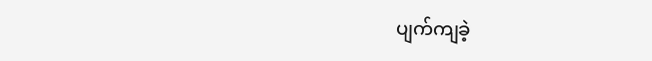ပျက်ကျခဲ့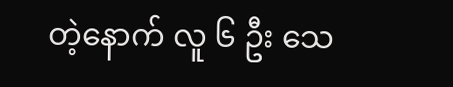တဲ့နောက် လူ ၆ ဦး သေ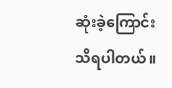ဆုံးခဲ့ကြောင်း သိရပါတယ်။